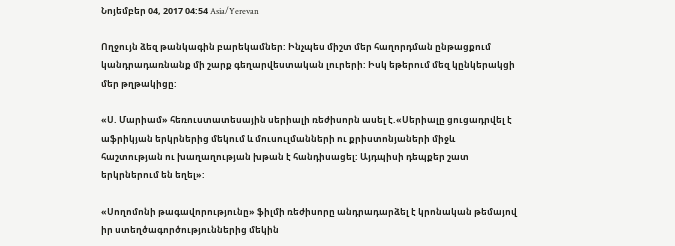Նոյեմբեր 04, 2017 04:54 Asia/Yerevan

Ողջույն ձեզ թանկագին բարեկամներ: Ինչպես միշտ մեր հաղորդման ընթացքում կանդրադառնանք մի շարք գեղարվեստական լուրերի: Իսկ եթերում մեզ կընկերակցի մեր թղթակիցը:

«Ս. Մարիամ» հեռուստատեսային սերիալի ռեժիսորն ասել է.«Սերիալը ցուցադրվել է աֆրիկյան երկրներից մեկում և մուսուլմանների ու քրիստոնյաների միջև հաշտության ու խաղաղության խթան է հանդիսացել: Այդպիսի դեպքեր շատ երկրներում են եղել»:

«Սողոմոնի թագավորությունը» ֆիլմի ռեժիսորը անդրադարձել է կրոնական թեմայով իր ստեղծագործություններից մեկին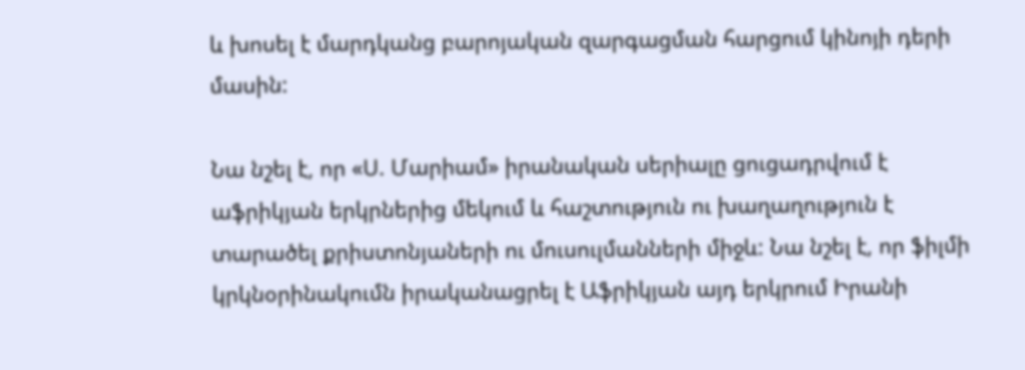և խոսել է մարդկանց բարոյական զարգացման հարցում կինոյի դերի մասին:

Նա նշել է, որ «Ս. Մարիամ» իրանական սերիալը ցուցադրվում է աֆրիկյան երկրներից մեկում և հաշտություն ու խաղաղություն է տարածել քրիստոնյաների ու մուսուլմանների միջև: Նա նշել է, որ ֆիլմի կրկնօրինակումն իրականացրել է Աֆրիկյան այդ երկրում Իրանի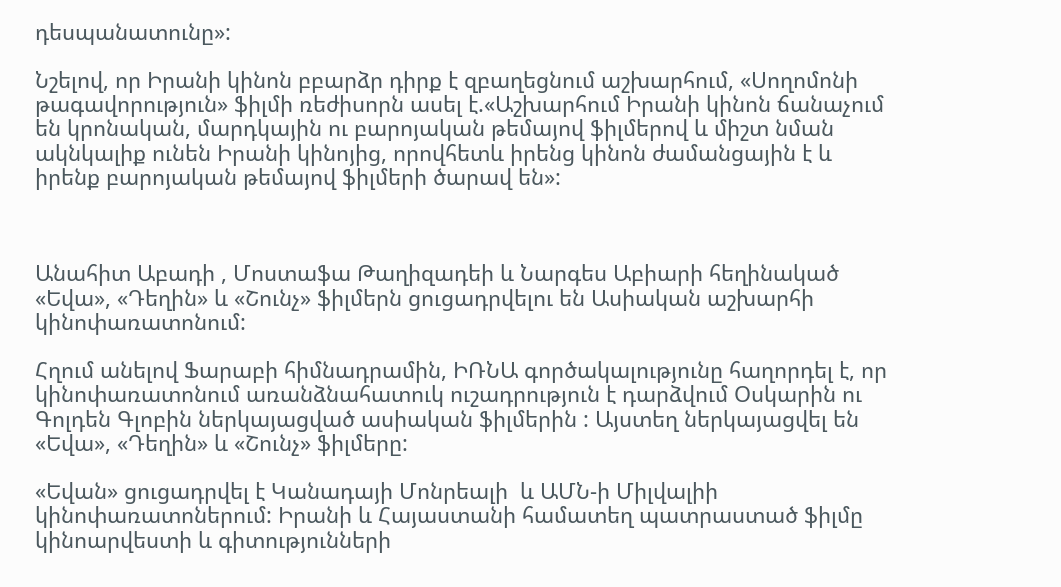դեսպանատունը»:

Նշելով, որ Իրանի կինոն բբարձր դիրք է զբաղեցնում աշխարհում, «Սողոմոնի թագավորություն» ֆիլմի ռեժիսորն ասել է.«Աշխարհում Իրանի կինոն ճանաչում են կրոնական, մարդկային ու բարոյական թեմայով ֆիլմերով և միշտ նման ակնկալիք ունեն Իրանի կինոյից, որովհետև իրենց կինոն ժամանցային է և իրենք բարոյական թեմայով ֆիլմերի ծարավ են»:



Անահիտ Աբադի , Մոստաֆա Թաղիզադեի և Նարգես Աբիարի հեղինակած «Եվա», «Դեղին» և «Շունչ» ֆիլմերն ցուցադրվելու են Ասիական աշխարհի կինոփառատոնում:

Հղում անելով Ֆարաբի հիմնադրամին, ԻՌՆԱ գործակալությունը հաղորդել է, որ կինոփառատոնում առանձնահատուկ ուշադրություն է դարձվում Օսկարին ու Գոլդեն Գլոբին ներկայացված ասիական ֆիլմերին : Այստեղ ներկայացվել են «Եվա», «Դեղին» և «Շունչ» ֆիլմերը:

«Եվան» ցուցադրվել է Կանադայի Մոնրեալի  և ԱՄՆ-ի Միլվալիի կինոփառատոներում: Իրանի և Հայաստանի համատեղ պատրաստած ֆիլմը կինոարվեստի և գիտությունների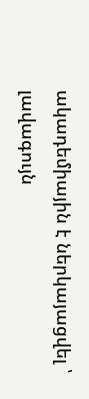ակադեմիային է ներկայացվել ՝ լավագույն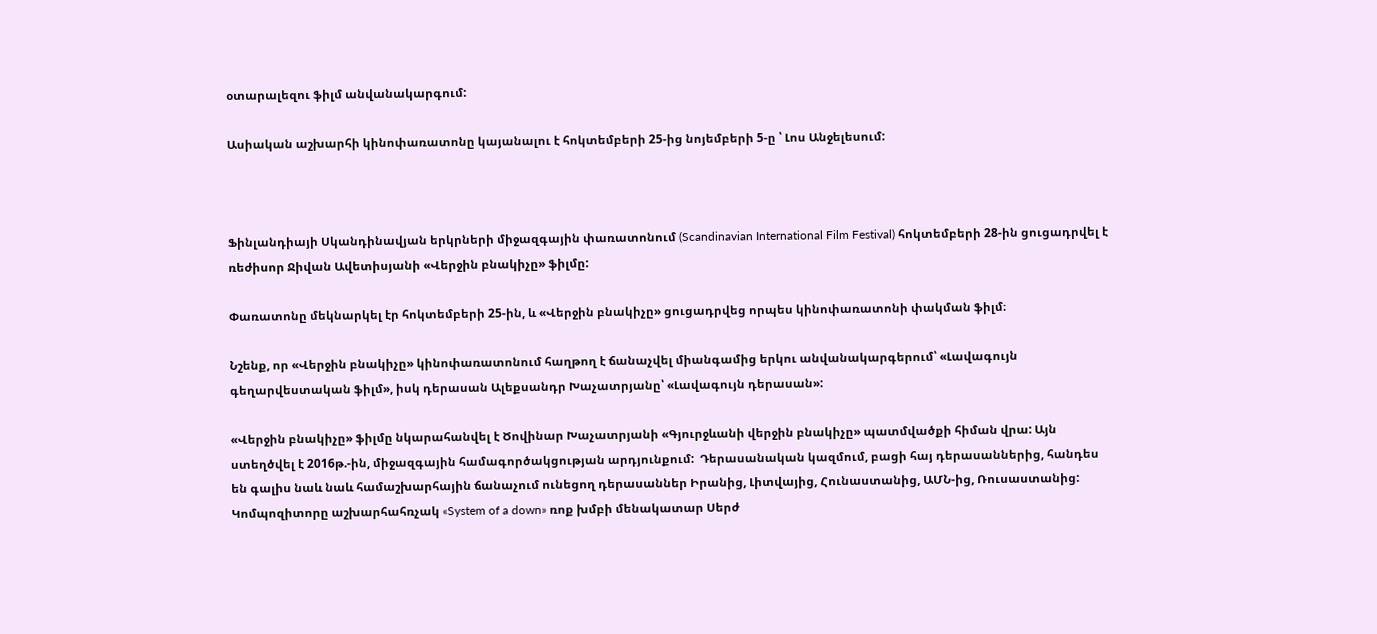օտարալեզու ֆիլմ անվանակարգում:

Ասիական աշխարհի կինոփառատոնը կայանալու է հոկտեմբերի 25-ից նոյեմբերի 5-ը ՝ Լոս Անջելեսում:



Ֆինլանդիայի Սկանդինավյան երկրների միջազգային փառատոնում (Scandinavian International Film Festival) հոկտեմբերի 28-ին ցուցադրվել է ռեժիսոր Ջիվան Ավետիսյանի «Վերջին բնակիչը» ֆիլմը:

Փառատոնը մեկնարկել էր հոկտեմբերի 25-ին, և «Վերջին բնակիչը» ցուցադրվեց որպես կինոփառատոնի փակման ֆիլմ։

Նշենք, որ «Վերջին բնակիչը» կինոփառատոնում հաղթող է ճանաչվել միանգամից երկու անվանակարգերում՝ «Լավագույն գեղարվեստական ֆիլմ», իսկ դերասան Ալեքսանդր Խաչատրյանը՝ «Լավագույն դերասան»:

«Վերջին բնակիչը» ֆիլմը նկարահանվել է Ծովինար Խաչատրյանի «Գյուրջևանի վերջին բնակիչը» պատմվածքի հիման վրա: Այն ստեղծվել է 2016թ.-ին, միջազգային համագործակցության արդյունքում:  Դերասանական կազմում, բացի հայ դերասաններից, հանդես են գալիս նաև նաև համաշխարհային ճանաչում ունեցող դերասաններ Իրանից, Լիտվայից, Հունաստանից, ԱՄՆ-ից, Ռուսաստանից: Կոմպոզիտորը աշխարհահռչակ «System of a down» ռոք խմբի մենակատար Սերժ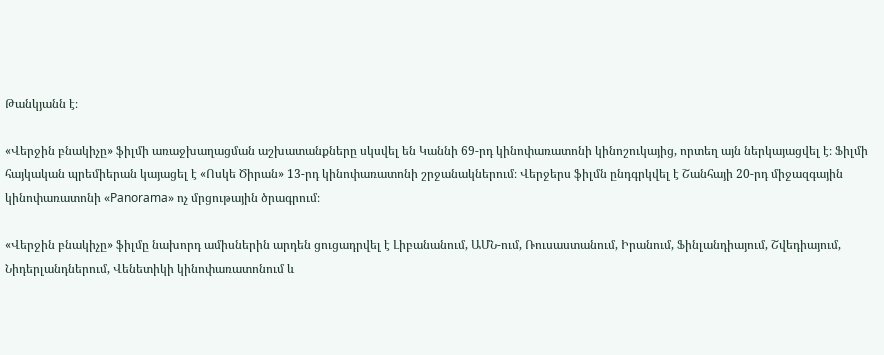Թանկյանն է։

«Վերջին բնակիչը» ֆիլմի առաջխաղացման աշխատանքները սկսվել են Կաննի 69-րդ կինոփառատոնի կինոշուկայից, որտեղ այն ներկայացվել է։ Ֆիլմի հայկական պրեմիերան կայացել է «Ոսկե Ծիրան» 13-րդ կինոփառատոնի շրջանակներում։ Վերջերս ֆիլմն ընդգրկվել է Շանհայի 20-րդ միջազգային կինոփառատոնի «Panorama» ոչ մրցութային ծրագրում։

«Վերջին բնակիչը» ֆիլմը նախորդ ամիսներին արդեն ցուցադրվել է Լիբանանում, ԱՄՆ-ում, Ռուսաստանում, Իրանում, Ֆինլանդիայում, Շվեդիայում, Նիդերլանդներում, Վենետիկի կինոփառատոնում և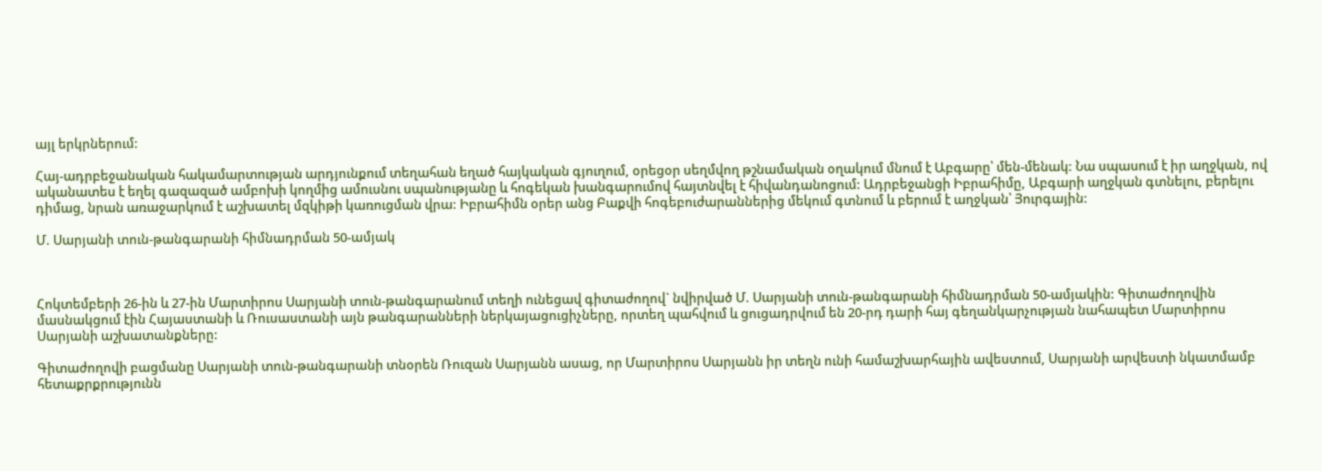այլ երկրներում:

Հայ-ադրբեջանական հակամարտության արդյունքում տեղահան եղած հայկական գյուղում, օրեցօր սեղմվող թշնամական օղակում մնում է Աբգարը՝ մեն-մենակ: Նա սպասում է իր աղջկան, ով ականատես է եղել գազազած ամբոխի կողմից ամուսնու սպանությանը և հոգեկան խանգարումով հայտնվել է հիվանդանոցում: Ադրբեջանցի Իբրահիմը, Աբգարի աղջկան գտնելու, բերելու դիմաց, նրան առաջարկում է աշխատել մզկիթի կառուցման վրա: Իբրահիմն օրեր անց Բաքվի հոգեբուժարաններից մեկում գտնում և բերում է աղջկան՝ Յուրգային:

Մ. Սարյանի տուն-թանգարանի հիմնադրման 50-ամյակ



Հոկտեմբերի 26-ին և 27-ին Մարտիրոս Սարյանի տուն-թանգարանում տեղի ունեցավ գիտաժողով` նվիրված Մ. Սարյանի տուն-թանգարանի հիմնադրման 50-ամյակին: Գիտաժողովին մասնակցում էին Հայաստանի և Ռուսաստանի այն թանգարանների ներկայացուցիչները, որտեղ պահվում և ցուցադրվում են 20-րդ դարի հայ գեղանկարչության նահապետ Մարտիրոս Սարյանի աշխատանքները:

Գիտաժողովի բացմանը Սարյանի տուն-թանգարանի տնօրեն Ռուզան Սարյանն ասաց, որ Մարտիրոս Սարյանն իր տեղն ունի համաշխարհային ավեստում, Սարյանի արվեստի նկատմամբ հետաքրքրությունն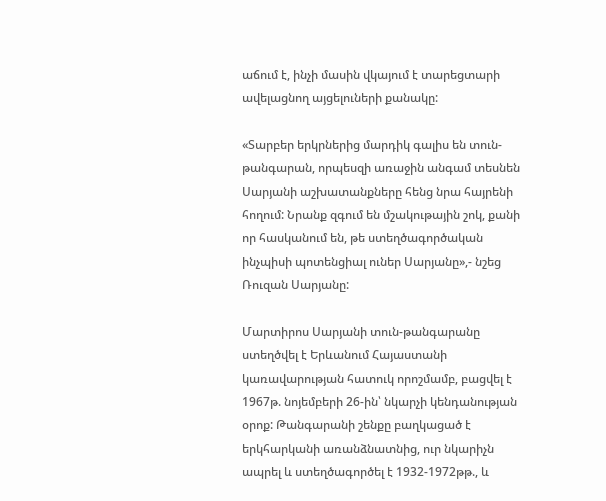աճում է, ինչի մասին վկայում է տարեցտարի ավելացնող այցելուների քանակը:

«Տարբեր երկրներից մարդիկ գալիս են տուն-թանգարան, որպեսզի առաջին անգամ տեսնեն Սարյանի աշխատանքները հենց նրա հայրենի հողում: Նրանք զգում են մշակութային շոկ, քանի որ հասկանում են, թե ստեղծագործական ինչպիսի պոտենցիալ ուներ Սարյանը»,- նշեց Ռուզան Սարյանը:

Մարտիրոս Սարյանի տուն-թանգարանը ստեղծվել է Երևանում Հայաստանի կառավարության հատուկ որոշմամբ, բացվել է 1967թ. նոյեմբերի 26-ին՝ նկարչի կենդանության օրոք: Թանգարանի շենքը բաղկացած է երկհարկանի առանձնատնից, ուր նկարիչն ապրել և ստեղծագործել է 1932-1972թթ., և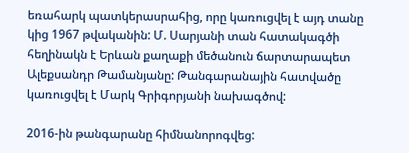եռահարկ պատկերասրահից, որը կառուցվել է այդ տանը կից 1967 թվականին: Մ. Սարյանի տան հատակագծի հեղինակն է Երևան քաղաքի մեծանուն ճարտարապետ Ալեքսանդր Թամանյանը: Թանգարանային հատվածը կառուցվել է Մարկ Գրիգորյանի նախագծով:

2016-ին թանգարանը հիմնանորոգվեց: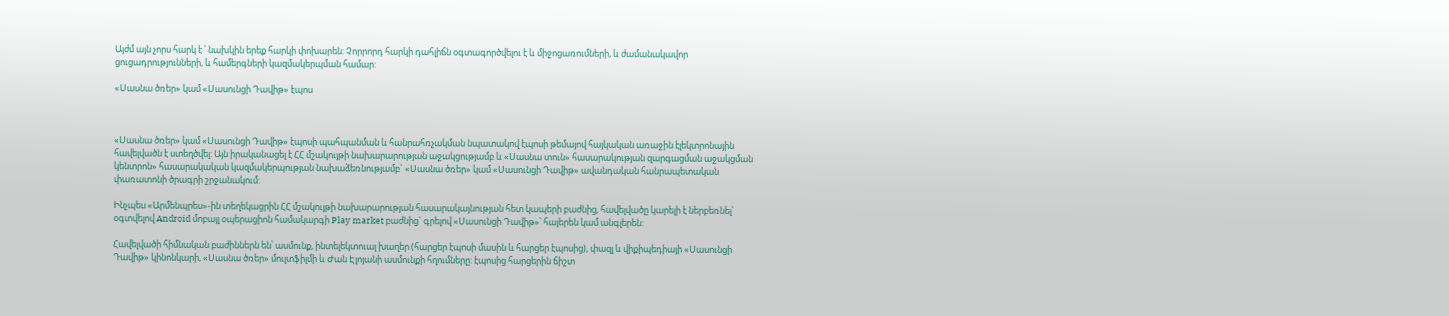Այժմ այն չորս հարկ է ՝ նախկին երեք հարկի փոխարեն: Չորրորդ հարկի դահլիճն օգտագործվելու է և միջոցառումների, և ժամանակավոր ցուցադրությունների, և համերգների կազմակերպման համար:

«Սասնա ծռեր» կամ «Սասունցի Դավիթ» էպոս



«Սասնա ծռեր» կամ «Սասունցի Դավիթ» էպոսի պահպանման և հանրահռչակման նպատակով էպոսի թեմայով հայկական առաջին էլեկտրոնային հավելվածն է ստեղծվել: Այն իրականացել է ՀՀ մշակույթի նախարարության աջակցությամբ և «Սասնա տուն» հասարակության զարգացման աջակցման կենտրոն» հասարակական կազմակերպության նախաձեռնությամբ` «Սասնա ծռեր» կամ «Սասունցի Դավիթ» ավանդական հանրապետական փառատոնի ծրագրի շրջանակում:

Ինչպես «Արմենպրես»-ին տեղեկացրին ՀՀ մշակույթի նախարարության հասարակայնության հետ կապերի բաժնից, հավելվածը կարելի է ներբեռնել՝ օգտվելով Android մոբայլ օպերացիոն համակարգի Play market բաժնից` գրելով «Սասունցի Դավիթ»՝ հայերեն կամ անգլերեն:

Հավելվածի հիմնական բաժիններն են՝ ասմունք, ինտելեկտուալ խաղեր (հարցեր էպոսի մասին և հարցեր էպոսից), փազլ և վիքիպեդիայի «Սասունցի Դավիթ» կինոնկարի, «Սասնա ծռեր» մուլտֆիլմի և Ժան Էլոյանի ասմունքի հղումները: էպոսից հարցերին ճիշտ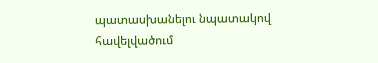պատասխանելու նպատակով հավելվածում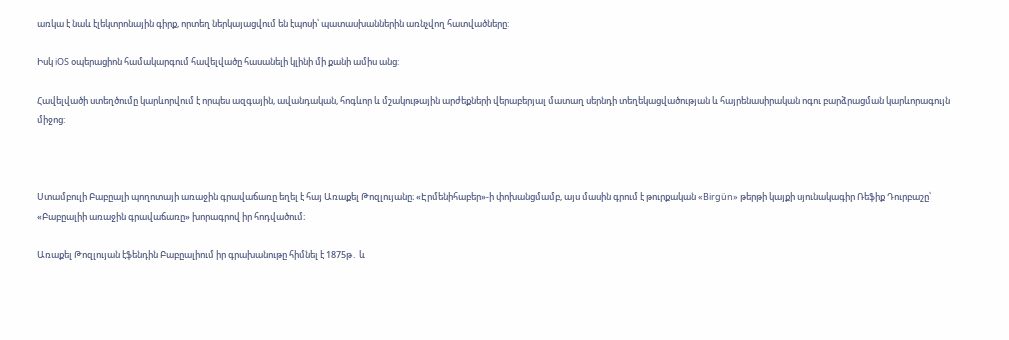առկա է նաև էլեկտրոնային գիրք, որտեղ ներկայացվում են էպոսի՝ պատասխաններին առնչվող հատվածները:

Իսկ iOS օպերացիոն համակարգում հավելվածը հասանելի կլինի մի քանի ամիս անց:

Հավելվածի ստեղծումը կարևորվում է որպես ազգային, ավանդական, հոգևոր և մշակութային արժեքների վերաբերյալ մատաղ սերնդի տեղեկացվածության և հայրենասիրական ոգու բարձրացման կարևորագույն միջոց:



Ստամբուլի Բաբըալի պողոտայի առաջին գրավաճառը եղել է հայ Առաքել Թոզլույանը։ «Էրմենիհաբեր»-ի փոխանցմամբ, այս մասին գրում է թուրքական «Birgün» թերթի կայքի սյունակագիր Ռեֆիք Դուրբաշը՝ «Բաբըալիի առաջին գրավաճառը» խորագրով իր հոդվածում։

Առաքել Թոզլույան էֆենդին Բաբըալիում իր գրախանութը հիմնել է 1875թ․ և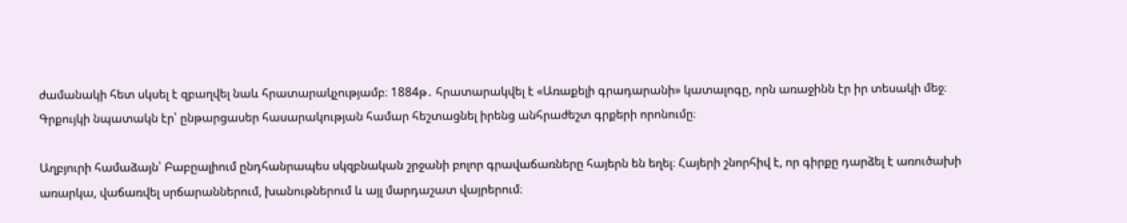ժամանակի հետ սկսել է զբաղվել նաև հրատարակչությամբ։ 1884թ․ հրատարակվել է «Առաքելի գրադարանի» կատալոգը, որն առաջինն էր իր տեսակի մեջ։ Գրքույկի նպատակն էր՝ ընթարցասեր հասարակության համար հեշտացնել իրենց անհրաժեշտ գրքերի որոնումը։

Աղբյուրի համաձայն՝ Բաբըալիում ընդհանրապես սկզբնական շրջանի բոլոր գրավաճառները հայերն են եղել։ Հայերի շնորհիվ է, որ գիրքը դարձել է առուծախի առարկա, վաճառվել սրճարաններում, խանութներում և այլ մարդաշատ վայրերում։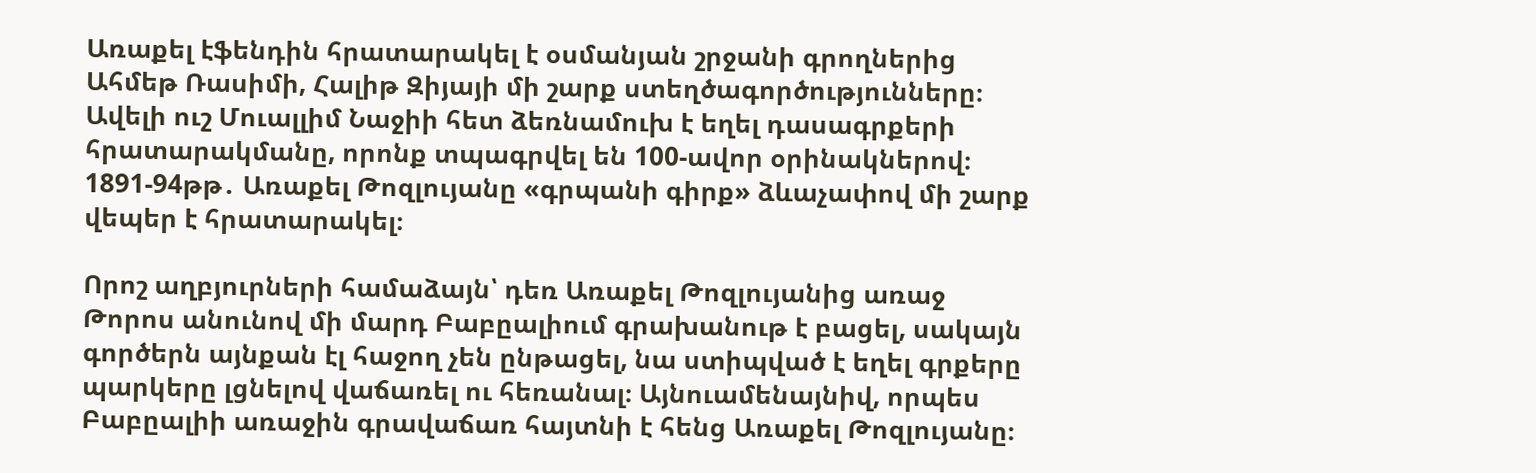Առաքել էֆենդին հրատարակել է օսմանյան շրջանի գրողներից Ահմեթ Ռասիմի, Հալիթ Զիյայի մի շարք ստեղծագործությունները։ Ավելի ուշ Մուալլիմ Նաջիի հետ ձեռնամուխ է եղել դասագրքերի հրատարակմանը, որոնք տպագրվել են 100-ավոր օրինակներով։ 1891-94թթ․ Առաքել Թոզլույանը «գրպանի գիրք» ձևաչափով մի շարք վեպեր է հրատարակել։

Որոշ աղբյուրների համաձայն՝ դեռ Առաքել Թոզլույանից առաջ Թորոս անունով մի մարդ Բաբըալիում գրախանութ է բացել, սակայն գործերն այնքան էլ հաջող չեն ընթացել, նա ստիպված է եղել գրքերը պարկերը լցնելով վաճառել ու հեռանալ։ Այնուամենայնիվ, որպես Բաբըալիի առաջին գրավաճառ հայտնի է հենց Առաքել Թոզլույանը։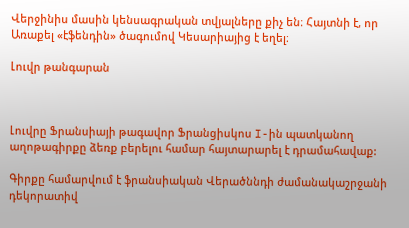Վերջինիս մասին կենսագրական տվյալները քիչ են։ Հայտնի է, որ Առաքել «էֆենդին» ծագումով Կեսարիայից է եղել։

Լուվր թանգարան



Լուվրը Ֆրանսիայի թագավոր Ֆրանցիսկոս I-ին պատկանող աղոթագիրքը ձեռք բերելու համար հայտարարել է դրամահավաք:

Գիրքը համարվում է ֆրանսիական Վերածննդի ժամանակաշրջանի դեկորատիվ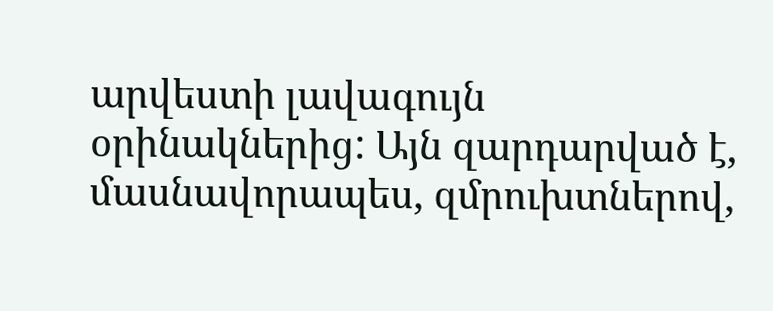արվեստի լավագույն օրինակներից: Այն զարդարված է, մասնավորապես, զմրուխտներով,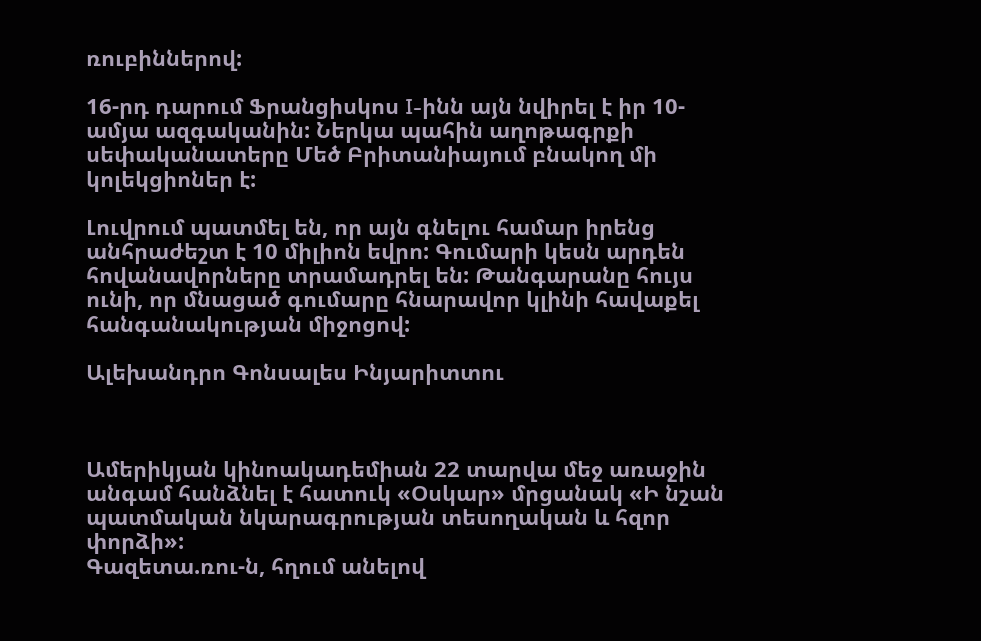ռուբիններով:

16-րդ դարում Ֆրանցիսկոս I-ինն այն նվիրել է իր 10-ամյա ազգականին: Ներկա պահին աղոթագրքի սեփականատերը Մեծ Բրիտանիայում բնակող մի կոլեկցիոներ է:

Լուվրում պատմել են, որ այն գնելու համար իրենց անհրաժեշտ է 10 միլիոն եվրո: Գումարի կեսն արդեն հովանավորները տրամադրել են: Թանգարանը հույս ունի, որ մնացած գումարը հնարավոր կլինի հավաքել հանգանակության միջոցով:

Ալեխանդրո Գոնսալես Ինյարիտտու



Ամերիկյան կինոակադեմիան 22 տարվա մեջ առաջին անգամ հանձնել է հատուկ «Օսկար» մրցանակ «Ի նշան պատմական նկարագրության տեսողական և հզոր փորձի»:
Գազետա.ռու-ն, հղում անելով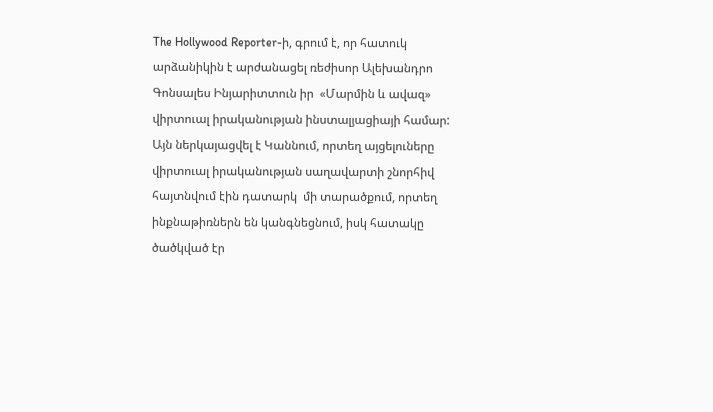The Hollywood Reporter-ի, գրում է, որ հատուկ արձանիկին է արժանացել ռեժիսոր Ալեխանդրո Գոնսալես Ինյարիտտուն իր  «Մարմին և ավազ» վիրտուալ իրականության ինստալյացիայի համար: Այն ներկայացվել է Կաննում, որտեղ այցելուները վիրտուալ իրականության սաղավարտի շնորհիվ հայտնվում էին դատարկ  մի տարածքում, որտեղ ինքնաթիռներն են կանգնեցնում, իսկ հատակը ծածկված էր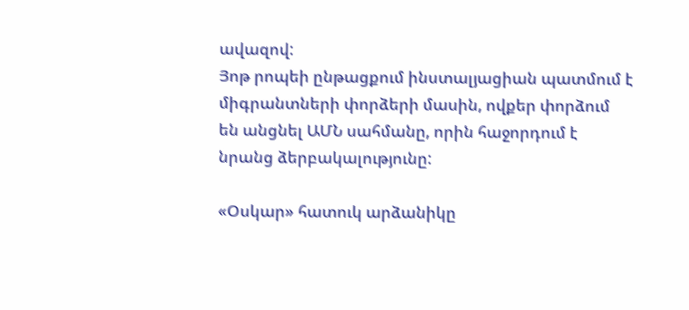ավազով:
Յոթ րոպեի ընթացքում ինստալյացիան պատմում է միգրանտների փորձերի մասին, ովքեր փորձում են անցնել ԱՄՆ սահմանը, որին հաջորդում է նրանց ձերբակալությունը:

«Օսկար» հատուկ արձանիկը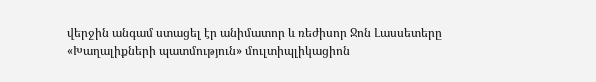վերջին անգամ ստացել էր անիմատոր և ռեժիսոր Ջոն Լասսետերը «Խաղալիքների պատմություն» մուլտիպլիկացիոն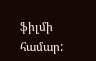ֆիլմի համար: